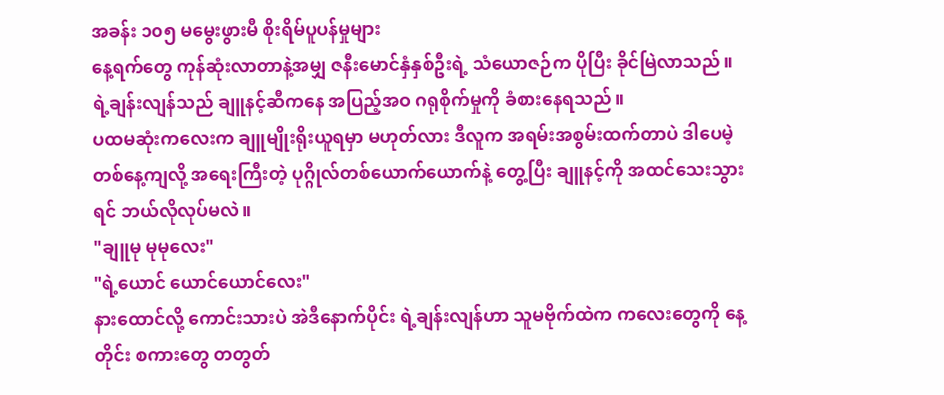အခန်း ၁၀၅ မမွေးဖွားမီ စိုးရိမ်ပူပန်မှုများ
နေ့ရက်တွေ ကုန်ဆုံးလာတာနဲ့အမျှ ဇနီးမောင်နှံနှစ်ဦးရဲ့ သံယောဇဉ်က ပိုပြီး ခိုင်မြဲလာသည်။ ရဲ့ချန်းလျန်သည် ချူနင့်ဆီကနေ အပြည့်အဝ ဂရုစိုက်မှုကို ခံစားနေရသည်။
ပထမဆုံးကလေးက ချူမျိုးရိုးယူရမှာ မဟုတ်လား ဒီလူက အရမ်းအစွမ်းထက်တာပဲ ဒါပေမဲ့ တစ်နေ့ကျလို့ အရေးကြီးတဲ့ ပုဂ္ဂိုလ်တစ်ယောက်ယောက်နဲ့ တွေ့ပြီး ချူနင့်ကို အထင်သေးသွားရင် ဘယ်လိုလုပ်မလဲ။
"ချူမု မုမုလေး"
"ရဲ့ယောင် ယောင်ယောင်လေး"
နားထောင်လို့ ကောင်းသားပဲ အဲဒီနောက်ပိုင်း ရဲ့ချန်းလျန်ဟာ သူမဗိုက်ထဲက ကလေးတွေကို နေ့တိုင်း စကားတွေ တတွတ်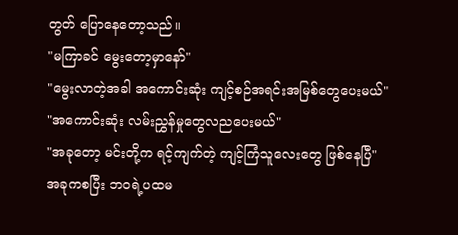တွတ် ပြောနေတော့သည်။
"မကြာခင် မွေးတော့မှာနော်"
"မွေးလာတဲ့အခါ အကောင်းဆုံး ကျင့်စဉ်အရင်းအမြစ်တွေပေးမယ်"
"အကောင်းဆုံး လမ်းညွှန်မှုတွေလညပေးမယ်"
"အခုတော့ မင်းတို့က ရင့်ကျက်တဲ့ ကျင့်ကြံသူလေးတွေ ဖြစ်နေပြီ"
အခုကစပြီး ဘဝရဲ့ပထမ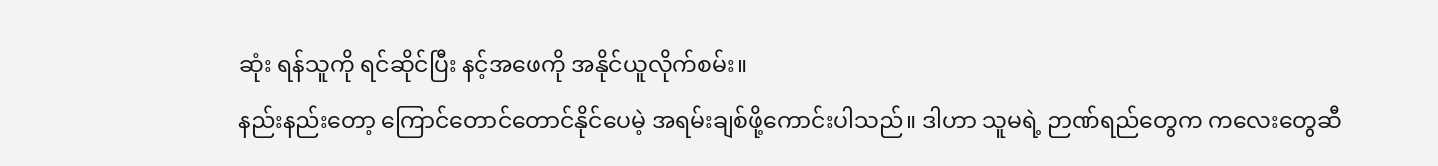ဆုံး ရန်သူကို ရင်ဆိုင်ပြီး နင့်အဖေကို အနိုင်ယူလိုက်စမ်း။
နည်းနည်းတော့ ကြောင်တောင်တောင်နိုင်ပေမဲ့ အရမ်းချစ်ဖို့ကောင်းပါသည်။ ဒါဟာ သူမရဲ့ ဉာဏ်ရည်တွေက ကလေးတွေဆီ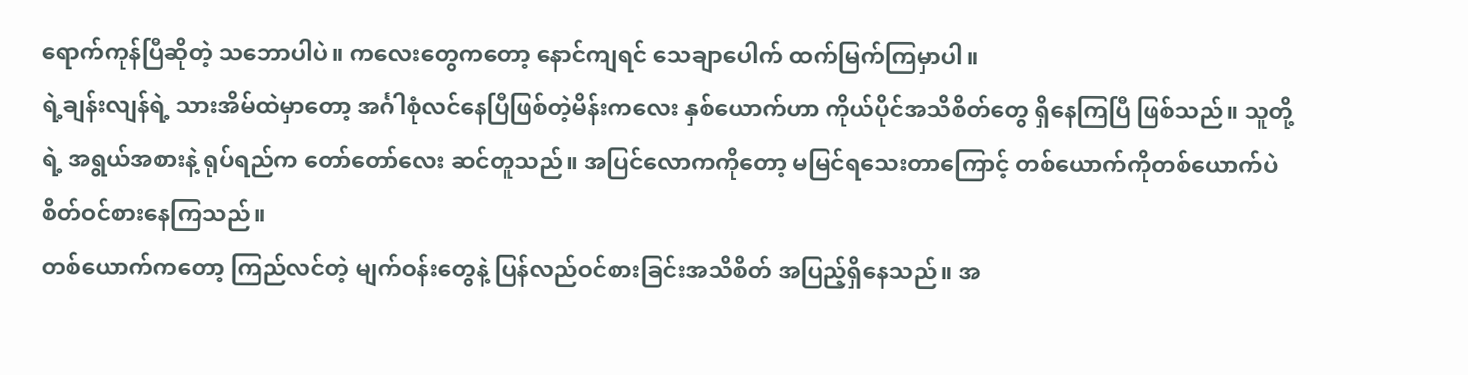ရောက်ကုန်ပြီဆိုတဲ့ သဘောပါပဲ။ ကလေးတွေကတော့ နောင်ကျရင် သေချာပေါက် ထက်မြက်ကြမှာပါ။
ရဲ့ချန်းလျန်ရဲ့ သားအိမ်ထဲမှာတော့ အင်္ဂါစုံလင်နေပြီဖြစ်တဲ့မိန်းကလေး နှစ်ယောက်ဟာ ကိုယ်ပိုင်အသိစိတ်တွေ ရှိနေကြပြီ ဖြစ်သည်။ သူတို့ရဲ့ အရွယ်အစားနဲ့ ရုပ်ရည်က တော်တော်လေး ဆင်တူသည်။ အပြင်လောကကိုတော့ မမြင်ရသေးတာကြောင့် တစ်ယောက်ကိုတစ်ယောက်ပဲ စိတ်ဝင်စားနေကြသည်။
တစ်ယောက်ကတော့ ကြည်လင်တဲ့ မျက်ဝန်းတွေနဲ့ ပြန်လည်ဝင်စားခြင်းအသိစိတ် အပြည့်ရှိနေသည်။ အ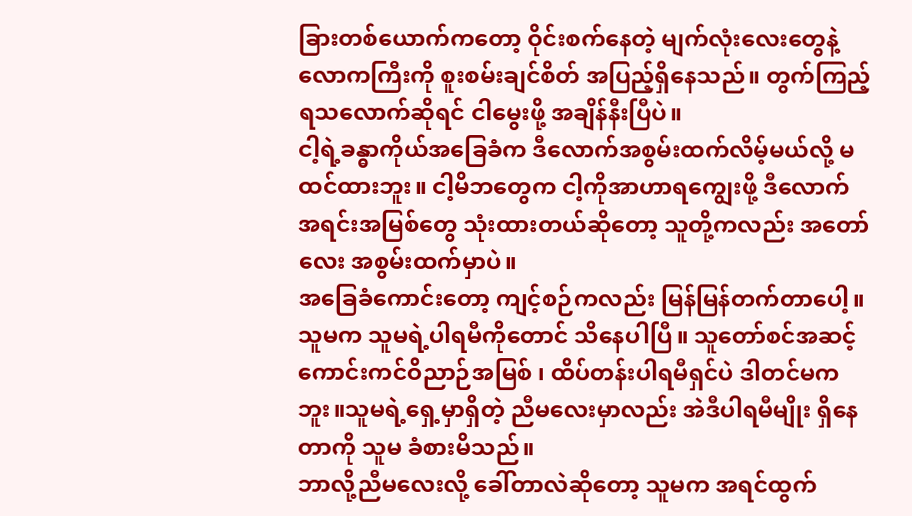ခြားတစ်ယောက်ကတော့ ဝိုင်းစက်နေတဲ့ မျက်လုံးလေးတွေနဲ့ လောကကြီးကို စူးစမ်းချင်စိတ် အပြည့်ရှိနေသည်။ တွက်ကြည့်ရသလောက်ဆိုရင် ငါမွေးဖို့ အချိန်နီးပြီပဲ။
ငါ့ရဲ့ခန္ဓာကိုယ်အခြေခံက ဒီလောက်အစွမ်းထက်လိမ့်မယ်လို့ မထင်ထားဘူး။ ငါ့မိဘတွေက ငါ့ကိုအာဟာရကျွေးဖို့ ဒီလောက် အရင်းအမြစ်တွေ သုံးထားတယ်ဆိုတော့ သူတို့ကလည်း အတော်လေး အစွမ်းထက်မှာပဲ။
အခြေခံကောင်းတော့ ကျင့်စဉ်ကလည်း မြန်မြန်တက်တာပေါ့။ သူမက သူမရဲ့ပါရမီကိုတောင် သိနေပါပြီ။ သူတော်စင်အဆင့် ကောင်းကင်ဝိညာဉ်အမြစ် ၊ ထိပ်တန်းပါရမီရှင်ပဲ ဒါတင်မကဘူး။သူမရဲ့ရှေ့မှာရှိတဲ့ ညီမလေးမှာလည်း အဲဒီပါရမီမျိုး ရှိနေတာကို သူမ ခံစားမိသည်။
ဘာလို့ညီမလေးလို့ ခေါ်တာလဲဆိုတော့ သူမက အရင်ထွက်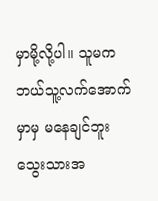မှာမို့လို့ပါ။ သူမက ဘယ်သူ့လက်အောက်မှာမှ မနေချင်ဘူး သွေးသားအ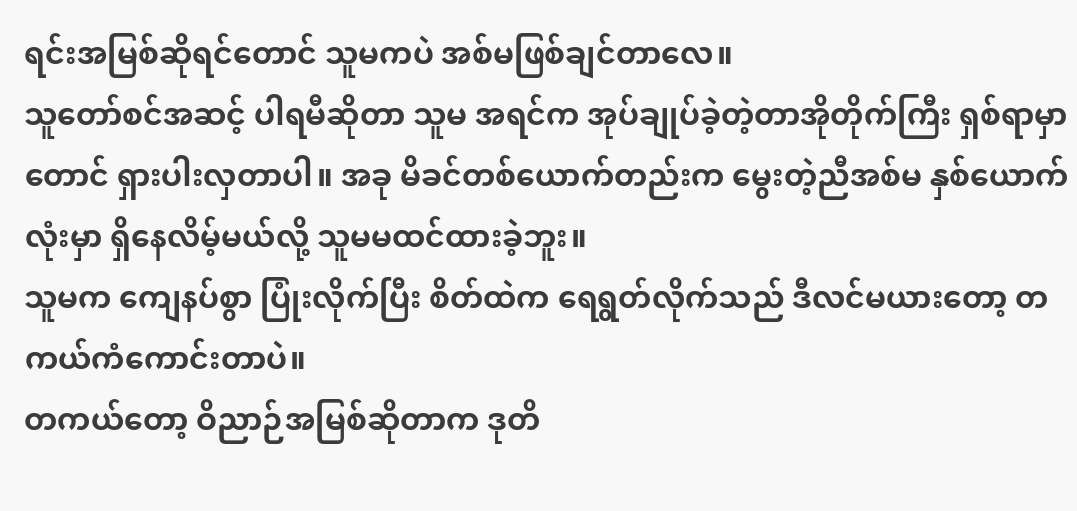ရင်းအမြစ်ဆိုရင်တောင် သူမကပဲ အစ်မဖြစ်ချင်တာလေ။
သူတော်စင်အဆင့် ပါရမီဆိုတာ သူမ အရင်က အုပ်ချုပ်ခဲ့တဲ့တာအိုတိုက်ကြီး ရှစ်ရာမှာတောင် ရှားပါးလှတာပါ။ အခု မိခင်တစ်ယောက်တည်းက မွေးတဲ့ညီအစ်မ နှစ်ယောက်လုံးမှာ ရှိနေလိမ့်မယ်လို့ သူမမထင်ထားခဲ့ဘူး။
သူမက ကျေနပ်စွာ ပြုံးလိုက်ပြီး စိတ်ထဲက ရေရွတ်လိုက်သည် ဒီလင်မယားတော့ တကယ်ကံကောင်းတာပဲ။
တကယ်တော့ ဝိညာဉ်အမြစ်ဆိုတာက ဒုတိ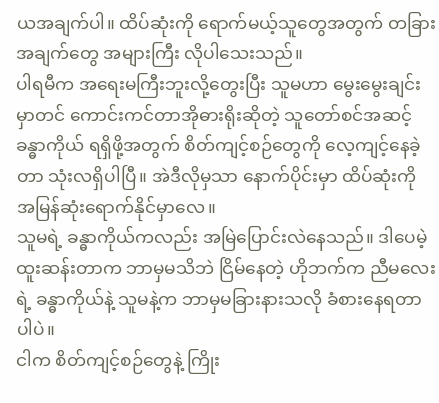ယအချက်ပါ။ ထိပ်ဆုံးကို ရောက်မယ့်သူတွေအတွက် တခြားအချက်တွေ အများကြီး လိုပါသေးသည်။
ပါရမီက အရေးမကြီးဘူးလို့တွေးပြီး သူမဟာ မွေးမွေးချင်းမှာတင် ကောင်းကင်တာအိုဓားရိုးဆိုတဲ့ သူတော်စင်အဆင့်ခန္ဓာကိုယ် ရရှိဖို့အတွက် စိတ်ကျင့်စဉ်တွေကို လေ့ကျင့်နေခဲ့တာ သုံးလရှိပါပြီ။ အဲဒီလိုမှသာ နောက်ပိုင်းမှာ ထိပ်ဆုံးကို အမြန်ဆုံးရောက်နိုင်မှာလေ။
သူမရဲ့ ခန္ဓာကိုယ်ကလည်း အမြဲပြောင်းလဲနေသည်။ ဒါပေမဲ့ ထူးဆန်းတာက ဘာမှမသိဘဲ ငြိမ်နေတဲ့ ဟိုဘက်က ညီမလေးရဲ့ ခန္ဓာကိုယ်နဲ့ သူမနဲ့က ဘာမှမခြားနားသလို ခံစားနေရတာပါပဲ။
ငါက စိတ်ကျင့်စဉ်တွေနဲ့ ကြိုး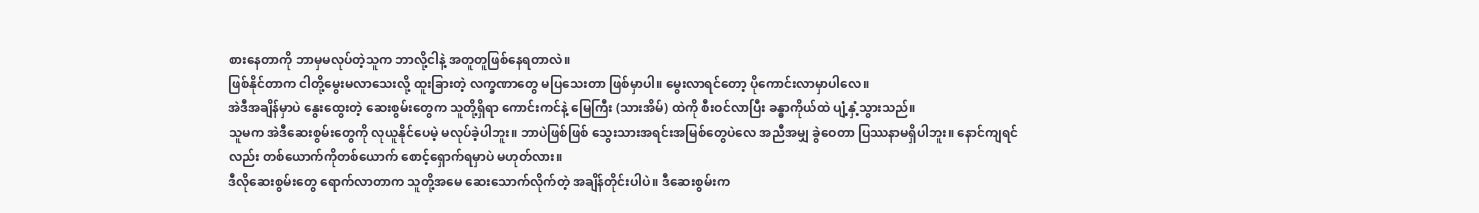စားနေတာကို ဘာမှမလုပ်တဲ့သူက ဘာလို့ငါနဲ့ အတူတူဖြစ်နေရတာလဲ။
ဖြစ်နိုင်တာက ငါတို့မွေးမလာသေးလို့ ထူးခြားတဲ့ လက္ခဏာတွေ မပြသေးတာ ဖြစ်မှာပါ။ မွေးလာရင်တော့ ပိုကောင်းလာမှာပါလေ။
အဲဒီအချိန်မှာပဲ နွေးထွေးတဲ့ ဆေးစွမ်းတွေက သူတို့ရှိရာ ကောင်းကင်နဲ့ မြေကြီး (သားအိမ်) ထဲကို စီးဝင်လာပြီး ခန္ဓာကိုယ်ထဲ ပျံ့နှံ့သွားသည်။
သူမက အဲဒီဆေးစွမ်းတွေကို လုယူနိုင်ပေမဲ့ မလုပ်ခဲ့ပါဘူး။ ဘာပဲဖြစ်ဖြစ် သွေးသားအရင်းအမြစ်တွေပဲလေ အညီအမျှ ခွဲဝေတာ ပြဿနာမရှိပါဘူး။ နောင်ကျရင်လည်း တစ်ယောက်ကိုတစ်ယောက် စောင့်ရှောက်ရမှာပဲ မဟုတ်လား။
ဒီလိုဆေးစွမ်းတွေ ရောက်လာတာက သူတို့အမေ ဆေးသောက်လိုက်တဲ့ အချိန်တိုင်းပါပဲ။ ဒီဆေးစွမ်းက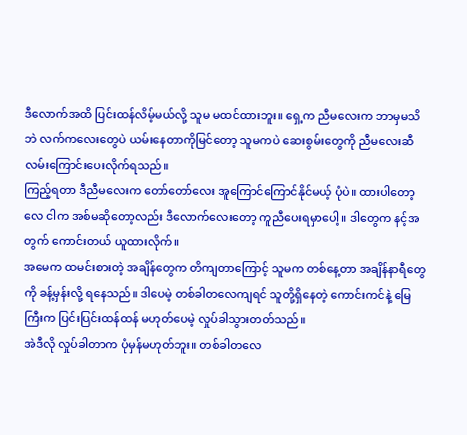ဒီလောက်အထိ ပြင်းထန်လိမ့်မယ်လို့ သူမ မထင်ထားဘူး။ ရှေ့က ညီမလေးက ဘာမှမသိဘဲ လက်ကလေးတွေပဲ ယမ်းနေတာကိုမြင်တော့ သူမကပဲ ဆေးစွမ်းတွေကို ညီမလေးဆီ လမ်းကြောင်းပေးလိုက်ရသည်။
ကြည့်ရတာ ဒီညီမလေးက တော်တော်လေး အူကြောင်ကြောင်နိုင်မယ့် ပုံပဲ။ ထားပါတော့လေ ငါက အစ်မဆိုတော့လည်း ဒီလောက်လေးတော့ ကူညီပေးရမှာပေါ့။ ဒါတွေက နင့်အတွက် ကောင်းတယ် ယူထားလိုက်။
အမေက ထမင်းစားတဲ့ အချိန်တွေက တိကျတာကြောင့် သူမက တစ်နေ့တာ အချိန်နာရီတွေကို ခန့်မှန်းလို့ ရနေသည်။ ဒါပေမဲ့ တစ်ခါတလေကျရင် သူတို့ရှိနေတဲ့ ကောင်းကင်နဲ့ မြေကြီးက ပြင်းပြင်းထန်ထန် မဟုတ်ပေမဲ့ လှုပ်ခါသွားတတ်သည်။
အဲဒီလို လှုပ်ခါတာက ပုံမှန်မဟုတ်ဘူး။ တစ်ခါတလေ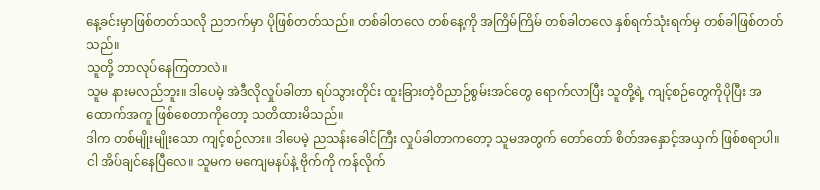နေ့ခင်းမှာဖြစ်တတ်သလို ညဘက်မှာ ပိုဖြစ်တတ်သည်။ တစ်ခါတလေ တစ်နေ့ကို အကြိမ်ကြိမ် တစ်ခါတလေ နှစ်ရက်သုံးရက်မှ တစ်ခါဖြစ်တတ်သည်။
သူတို့ ဘာလုပ်နေကြတာလဲ။
သူမ နားမလည်ဘူး။ ဒါပေမဲ့ အဲဒီလိုလှုပ်ခါတာ ရပ်သွားတိုင်း ထူးခြားတဲ့ဝိညာဉ်စွမ်းအင်တွေ ရောက်လာပြီး သူတို့ရဲ့ ကျင့်စဉ်တွေကိုပိုပြီး အထောက်အကူ ဖြစ်စေတာကိုတော့ သတိထားမိသည်။
ဒါက တစ်မျိုးမျိုးသော ကျင့်စဉ်လား။ ဒါပေမဲ့ ညသန်းခေါင်ကြီး လှုပ်ခါတာကတော့ သူမအတွက် တော်တော် စိတ်အနှောင့်အယှက် ဖြစ်စရာပါ။
ငါ အိပ်ချင်နေပြီလေ။ သူမက မကျေမနပ်နဲ့ ဗိုက်ကို ကန်လိုက်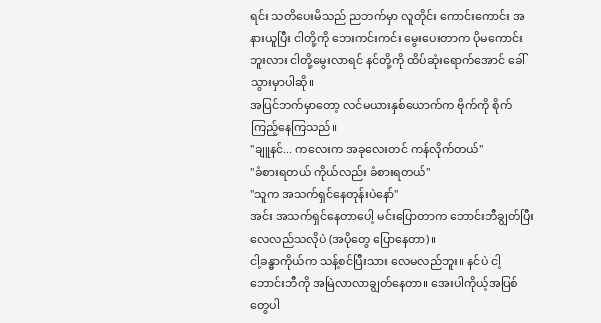ရင်း သတိပေးမိသည် ညဘက်မှာ လူတိုင်း ကောင်းကောင်း အနားယူပြီး ငါတို့ကို ဘေးကင်းကင်း မွေးပေးတာက ပိုမကောင်းဘူးလား ငါတို့မွေးလာရင် နင်တို့ကို ထိပ်ဆုံးရောက်အောင် ခေါ်သွားမှာပါဆို။
အပြင်ဘက်မှာတော့ လင်မယားနှစ်ယောက်က ဗိုက်ကို စိုက်ကြည့်နေကြသည်။
"ချူနင်... ကလေးက အခုလေးတင် ကန်လိုက်တယ်"
"ခံစားရတယ် ကိုယ်လည်း ခံစားရတယ်"
"သူက အသက်ရှင်နေတုန်းပဲနော်"
အင်း အသက်ရှင်နေတာပေါ့ မင်းပြောတာက ဘောင်းဘီချွတ်ပြီး လေလည်သလိုပဲ (အပိုတွေ ပြောနေတာ)။
ငါ့ခန္ဓာကိုယ်က သန့်စင်ပြီးသား လေမလည်ဘူး။ နင်ပဲ ငါ့ဘောင်းဘီကို အမြဲလာလာချွတ်နေတာ။ အေးပါကိုယ့်အပြစ်တွေပါ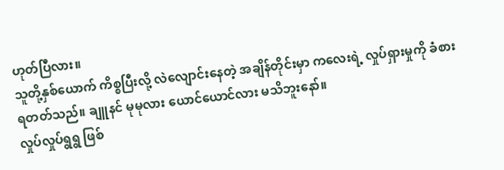ဟုတ်ပြီလား။
သူတို့နှစ်ယောက် ကိစ္စပြီးလို့ လဲလျောင်းနေတဲ့ အချိန်တိုင်းမှာ ကလေးရဲ့ လှုပ်ရှားမှုကို ခံစားရတတ်သည်။ ချူနင် မုမုလား ယောင်ယောင်လား မသိဘူးနော်။
လှုပ်လှုပ်ရွရွ ဖြစ်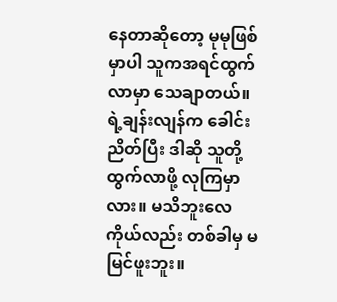နေတာဆိုတော့ မုမုဖြစ်မှာပါ သူကအရင်ထွက်လာမှာ သေချာတယ်။ ရဲ့ချန်းလျန်က ခေါင်းညိတ်ပြီး ဒါဆို သူတို့ ထွက်လာဖို့ လုကြမှာလား။ မသိဘူးလေ ကိုယ်လည်း တစ်ခါမှ မမြင်ဖူးဘူး။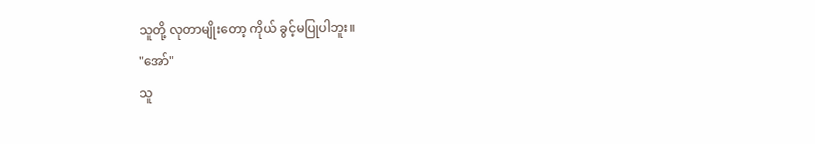သူတို့ လုတာမျိုးတော့ ကိုယ် ခွင့်မပြုပါဘူး။
"အော်"
သူ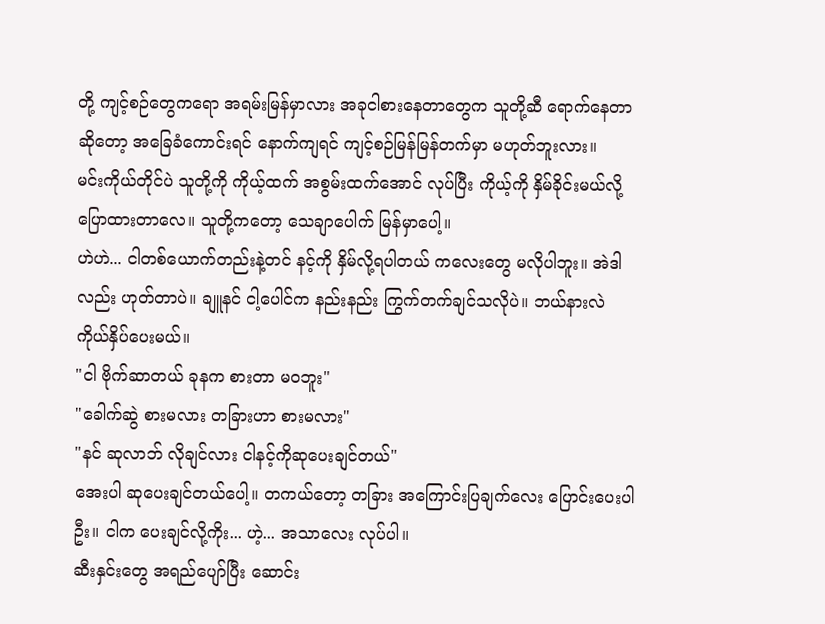တို့ ကျင့်စဉ်တွေကရော အရမ်းမြန်မှာလား အခုငါစားနေတာတွေက သူတို့ဆီ ရောက်နေတာဆိုတော့ အခြေခံကောင်းရင် နောက်ကျရင် ကျင့်စဉ်မြန်မြန်တက်မှာ မဟုတ်ဘူးလား။
မင်းကိုယ်တိုင်ပဲ သူတို့ကို ကိုယ့်ထက် အစွမ်းထက်အောင် လုပ်ပြီး ကိုယ့်ကို နှိမ်ခိုင်းမယ်လို့ ပြောထားတာလေ။ သူတို့ကတော့ သေချာပေါက် မြန်မှာပေါ့။
ဟဲဟဲ... ငါတစ်ယောက်တည်းနဲ့တင် နင့်ကို နှိမ်လို့ရပါတယ် ကလေးတွေ မလိုပါဘူး။ အဲဒါလည်း ဟုတ်တာပဲ။ ချူနင် ငါ့ပေါင်က နည်းနည်း ကြွက်တက်ချင်သလိုပဲ။ ဘယ်နားလဲ ကိုယ်နှိပ်ပေးမယ်။
"ငါ ဗိုက်ဆာတယ် ခုနက စားတာ မဝဘူး"
"ခေါက်ဆွဲ စားမလား တခြားဟာ စားမလား"
"နင် ဆုလာဘ် လိုချင်လား ငါနင့်ကိုဆုပေးချင်တယ်"
အေးပါ ဆုပေးချင်တယ်ပေါ့။ တကယ်တော့ တခြား အကြောင်းပြချက်လေး ပြောင်းပေးပါဦး။ ငါက ပေးချင်လို့ကိုး... ဟဲ့... အသာလေး လုပ်ပါ။
ဆီးနှင်းတွေ အရည်ပျော်ပြီး ဆောင်း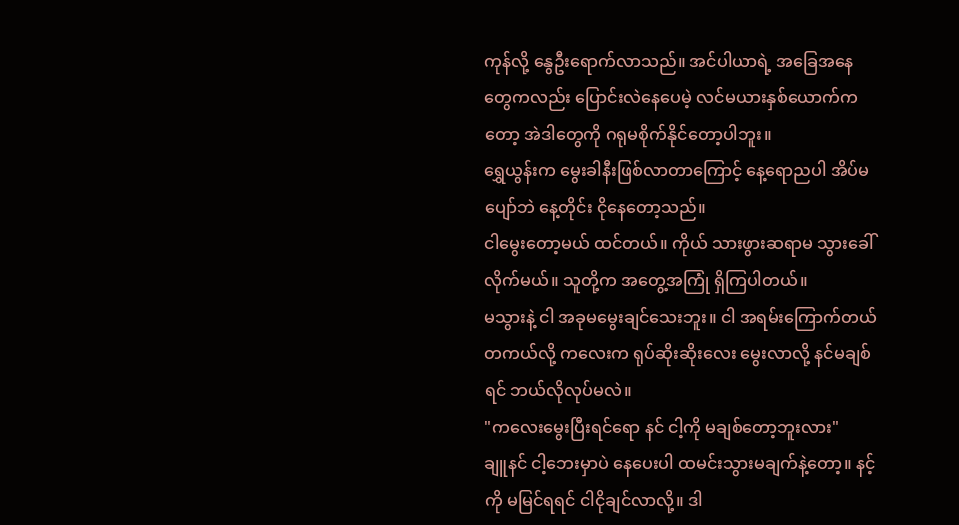ကုန်လို့ နွေဦးရောက်လာသည်။ အင်ပါယာရဲ့ အခြေအနေတွေကလည်း ပြောင်းလဲနေပေမဲ့ လင်မယားနှစ်ယောက်ကတော့ အဲဒါတွေကို ဂရုမစိုက်နိုင်တော့ပါဘူး။
ရွှေယွန်းက မွေးခါနီးဖြစ်လာတာကြောင့် နေ့ရောညပါ အိပ်မပျော်ဘဲ နေ့တိုင်း ငိုနေတော့သည်။
ငါမွေးတော့မယ် ထင်တယ်။ ကိုယ် သားဖွားဆရာမ သွားခေါ်လိုက်မယ်။ သူတို့က အတွေ့အကြုံ ရှိကြပါတယ်။
မသွားနဲ့ ငါ အခုမမွေးချင်သေးဘူး။ ငါ အရမ်းကြောက်တယ် တကယ်လို့ ကလေးက ရုပ်ဆိုးဆိုးလေး မွေးလာလို့ နင်မချစ်ရင် ဘယ်လိုလုပ်မလဲ။
"ကလေးမွေးပြီးရင်ရော နင် ငါ့ကို မချစ်တော့ဘူးလား"
ချူနင် ငါ့ဘေးမှာပဲ နေပေးပါ ထမင်းသွားမချက်နဲ့တော့။ နင့်ကို မမြင်ရရင် ငါငိုချင်လာလို့။ ဒါ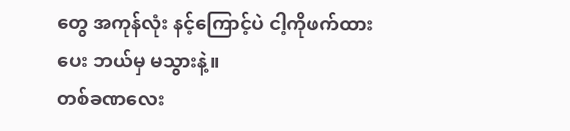တွေ အကုန်လုံး နင့်ကြောင့်ပဲ ငါ့ကိုဖက်ထားပေး ဘယ်မှ မသွားနဲ့။
တစ်ခဏလေး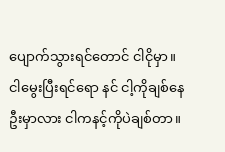ပျောက်သွားရင်တောင် ငါငိုမှာ။ ငါမွေးပြီးရင်ရော နင် ငါ့ကိုချစ်နေဦးမှာလား ငါကနင့်ကိုပဲချစ်တာ။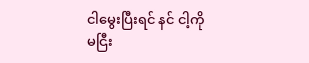ငါမွေးပြီးရင် နင် ငါ့ကို မငြီး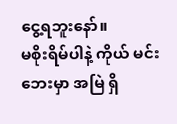ငွေ့ရဘူးနော်။
မစိုးရိမ်ပါနဲ့ ကိုယ် မင်းဘေးမှာ အမြဲ ရှိ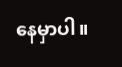နေမှာပါ။